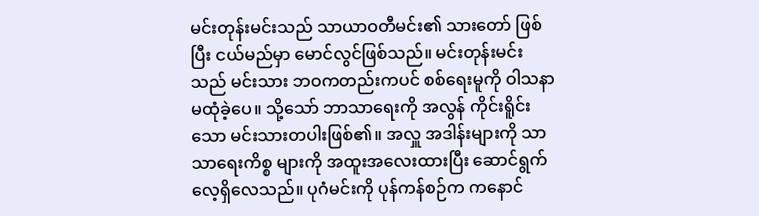မင်းတုန်းမင်းသည် သာယာဝတီမင်း၏ သားတော် ဖြစ်ပြီး ငယ်မည်မှာ မောင်လွင်ဖြစ်သည်။ မင်းတုန်းမင်း သည် မင်းသား ဘဝကတည်းကပင် စစ်ရေးမူကို ဝါသနာ မထုံခဲ့ပေ။ သို့သော် ဘာသာရေးကို အလွန် ကိုင်းရိူင်းသော မင်းသားတပါးဖြစ်၏။ အလှူ အဒါန်းများကို သာသာရေးကိစ္စ များကို အထူးအလေးထားပြီး ဆောင်ရွက်လေ့ရှိလေသည်။ ပုဂံမင်းကို ပုန်ကန်စဉ်က ကနောင်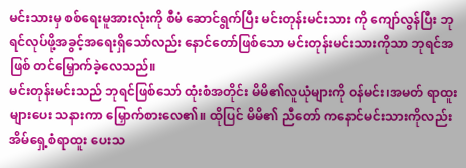မင်းသားမှ စစ်ရေးမူအားလုံးကို စီမံ ဆောင်ရွက်ပြီး မင်းတုန်းမင်းသား ကို ကျော်လွန်ပြီး ဘုရင်လုပ်ဖို့အခွင့်အရေးရှိသော်လည်း နောင်တော်ဖြစ်သော မင်းတုန်းမင်းသားကိုသာ ဘုရင်အဖြစ် တင်မြှောက်ခဲ့လေသည်။
မင်းတုန်းမင်းသည် ဘုရင်ဖြစ်သော် ထုံးစံအတိုင်း မိမိ၏လူယုံများကို ဝန်မင်း၊အမတ် ရာထူးများပေး သနားကာ မြှောက်စားလေ၏။ ထိုပြင် မိမိ၏ ညီတော် ကနောင်မင်းသားကိုလည်း အိမ်ရှေ့စံရာထူး ပေးသ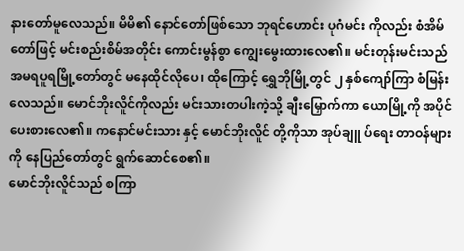နားတော်မူလေသည်။ မိမိ၏ နောင်တော်ဖြစ်သော ဘုရင်ဟောင်း ပုဂံမင်း ကိုလည်း စံအိမ်တော်ဖြင့် မင်းစည်းစိမ်အတိုင်း ကောင်းမွန်စွာ ကျွေးမွေးထားလေ၏။ မင်းတုန်းမင်းသည် အမရပူရမြို့တော်တွင် မနေထိုင်လိုပေ၊ ထိုကြောင့် ရွှေဘိုမြို့တွင် ၂ နှစ်ကျော်ကြာ စံမြန်းလေသည်။ မောင်ဘိုးလိူင်ကိုလည်း မင်းသားတပါးကဲ့သို့ ချီးမြှောက်ကာ ယောမြို့ကို အပိုင်ပေးစားလေ၏။ ကနောင်မင်းသား နှင့် မောင်ဘိုးလိူင် တို့ကိုသာ အုပ်ချူ ပ်ရေး တာဝန်များကို နေပြည်တော်တွင် ရွက်ဆောင်စေ၏။
မောင်ဘိုးလိူင်သည် စကြာ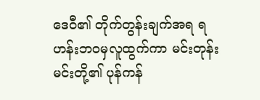ဒေဝီ၏ တိုက်တွန်းချက်အရ ရဟန်းဘဝမှလူထွက်ကာ မင်းတုန်းမင်းတို့၏ ပုန်ကန်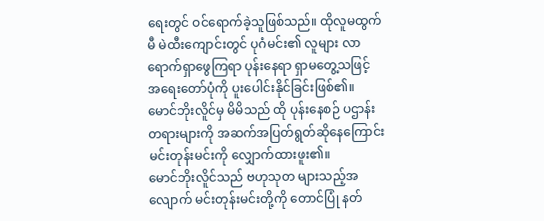ရေးတွင် ဝင်ရောက်ခဲ့သူဖြစ်သည်။ ထိုလူမထွက်မီ မဲထီးကျောင်းတွင် ပုဂံမင်း၏ လူများ လာရောက်ရှာဖွေကြရာ ပုန်းနေရာ ရှာမတွေ့သဖြင့် အရေးတော်ပုံကို ပူးပေါင်းနိုင်ခြင်းဖြစ်၏။ မောင်ဘိုးလိူင်မှ မိမိသည် ထို ပုန်းနေစဉ် ပဌာန်းတရားများကို အဆက်အပြတ်ရွတ်ဆိုနေကြောင်း မင်းတုန်းမင်းကို လျှောက်ထားဖူး၏။
မောင်ဘိုးလိူင်သည် ဗဟုသုတ များသည့်အလျောက် မင်းတုန်းမင်းတို့ကို တောင်ပြုံ နတ်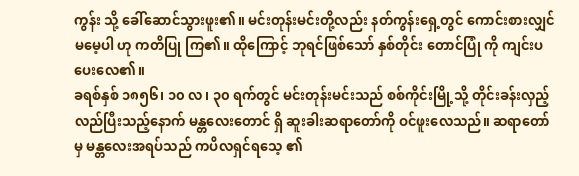ကွန်း သို့ ခေါ်ဆောင်သွားဖူး၏။ မင်းတုန်းမင်းတို့လည်း နတ်ကွန်းရှေ့တွင် ကောင်းစားလျှင် မမေ့ပါ ဟု ကတိပြု ကြ၏။ ထိုကြောင့် ဘုရင်ဖြစ်သော် နှစ်တိုင်း တောင်ပြုံ ကို ကျင်းပပေးလေ၏။
ခရစ်နှစ် ၁၈၅၆၊ ၁၀ လ၊ ၃၀ ရက်တွင် မင်းတုန်းမင်းသည် စစ်ကိုင်းမြို့သို့ တိုင်းခန်းလှည့်လည်ပြီးသည့်နောက် မန္တလေးတောင် ရှိ ဆူးခါးဆရာတော်ကို ဝင်ဖူးလေသည်။ ဆရာတော်မှ မန္တလေးအရပ်သည် ကပိလရှင်ရသေ့ ၏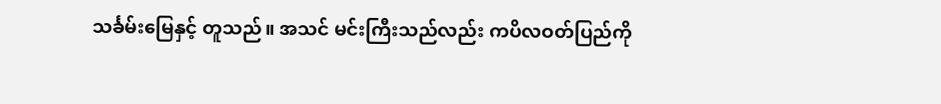သင်္ခမ်းမြေနှင့် တူသည်။ အသင် မင်းကြီးသည်လည်း ကပိလဝတ်ပြည်ကို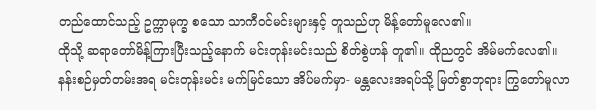တည်ထောင်သည့် ဥက္ကာမုက္ခ စသော သာကီဝင်မင်းများနှင့် တူသည်ဟု မိန့်တော်မူလေ၏။
ထိုသို့ ဆရာတော်မိန့်ကြားပြီးသည့်နောက် မင်းတုန်းမင်းသည် စိတ်စွဲဟန် တူ၏။ ထိုညတွင် အိမ်မက်လေ၏။ နန်းစဉ်မှတ်တမ်းအရ မင်းတုန်းမင်း မက်မြင်သော အိပ်မက်မှာ- မန္တလေးအရပ်သို့ မြတ်စွာဘုရား ကြွတော်မူလာ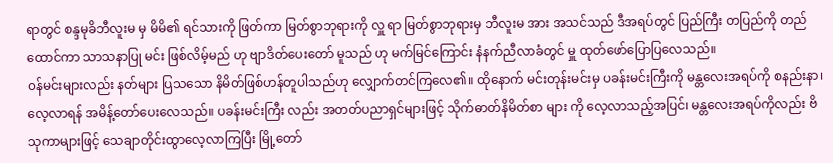ရာတွင် စန္ဒမုခိဘီလူးမ မှ မိမိ၏ ရင်သားကို ဖြတ်ကာ မြတ်စွာဘုရားကို လှူ ရာ မြတ်စွာဘုရားမှ ဘီလူးမ အား အသင်သည် ဒီအရပ်တွင် ပြည်ကြီး တပြည်ကို တည်ထောင်ကာ သာသနာပြု မင်း ဖြစ်လိမ့်မည် ဟု ဗျာဒိတ်ပေးတော် မူသည် ဟု မက်မြင်ကြောင်း နံနက်ညီလာခံတွင် မှူ ထုတ်ဖော်ပြောပြလေသည်။
၀န်မင်းများလည်း နတ်များ ပြသသော နိမိတ်ဖြစ်ဟန်တူပါသည်ဟု လျှောက်တင်ကြလေ၏။ ထိုနောက် မင်းတုန်းမင်းမှ ပခန်းမင်းကြီးကို မန္တလေးအရပ်ကို စနည်းနာ၊လေ့လာရန် အမိန့်တော်ပေးလေသည်။ ပခန်းမင်းကြီး လည်း အတတ်ပညာရှင်များဖြင့် သိုက်ဓာတ်နိမိတ်စာ များ ကို လေ့လာသည့်အပြင်၊ မန္တလေးအရပ်ကိုလည်း ဗိသုကာများဖြင့် သေချာတိုင်းထွာလေ့လာကြပြီး မြို့တော်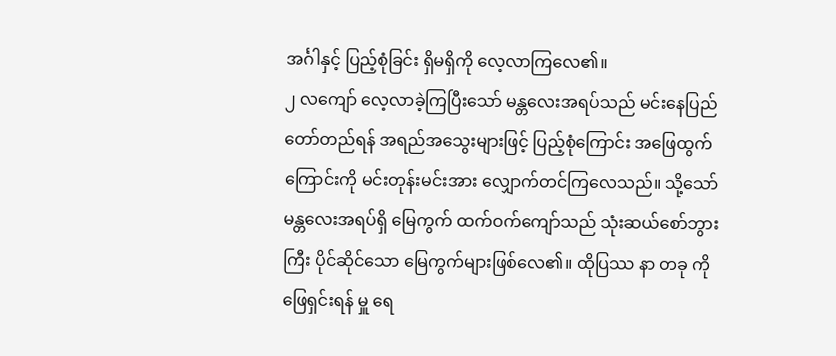အင်္ဂါနှင့် ပြည့်စုံခြင်း ရှိမရှိကို လေ့လာကြလေ၏။
၂ လကျော် လေ့လာခဲ့ကြပြီးသော် မန္တလေးအရပ်သည် မင်းနေပြည်တော်တည်ရန် အရည်အသွေးများဖြင့် ပြည့်စုံကြောင်း အဖြေထွက်ကြောင်းကို မင်းတုန်းမင်းအား လျှောက်တင်ကြလေသည်။ သို့သော် မန္တလေးအရပ်ရှိ မြေကွက် ထက်ဝက်ကျော်သည် သုံးဆယ်စော်ဘွားကြီး ပိုင်ဆိုင်သော မြေကွက်များဖြစ်လေ၏။ ထိုပြဿ နာ တခု ကို ဖြေရှင်းရန် မှူ ရေ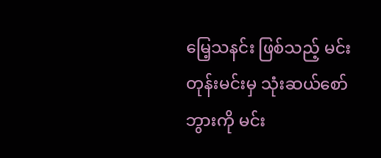မြေ့သနင်း ဖြစ်သည့် မင်းတုန်းမင်းမှ သုံးဆယ်စော်ဘွားကို မင်း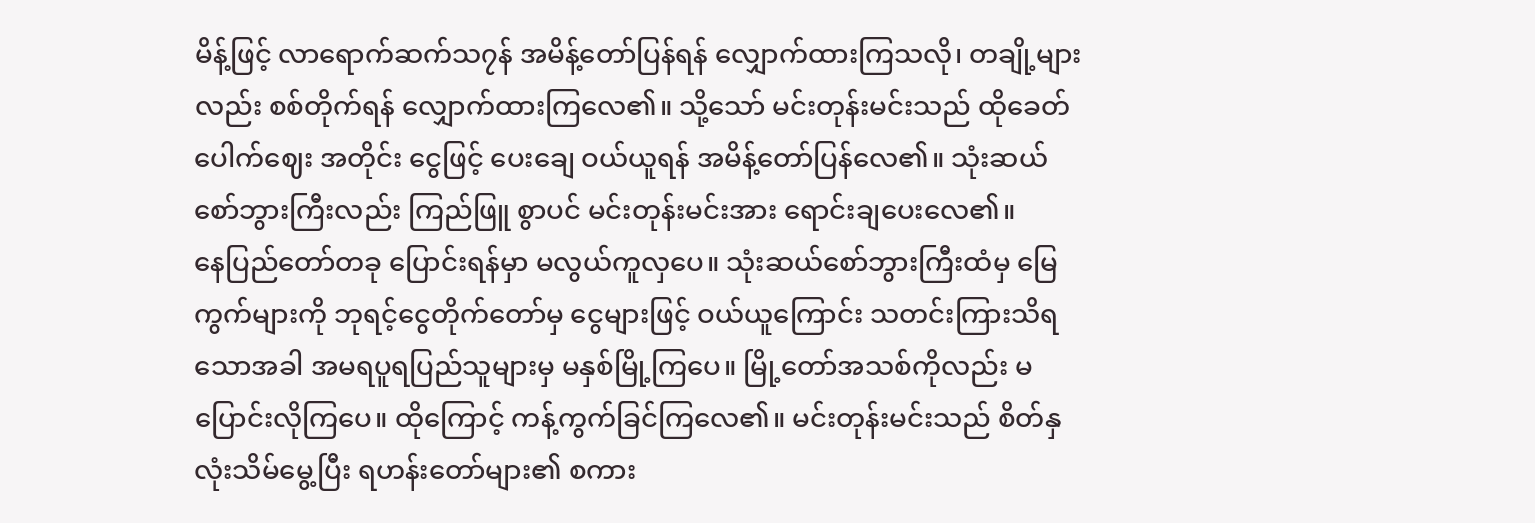မိန့်ဖြင့် လာရောက်ဆက်သ၇န် အမိန့်တော်ပြန်ရန် လျှောက်ထားကြသလို၊ တချို့များလည်း စစ်တိုက်ရန် လျှောက်ထားကြလေ၏။ သို့သော် မင်းတုန်းမင်းသည် ထိုခေတ် ပေါက်ဈေး အတိုင်း ငွေဖြင့် ပေးချေ ဝယ်ယူရန် အမိန့်တော်ပြန်လေ၏။ သုံးဆယ်စော်ဘွားကြီးလည်း ကြည်ဖြူ စွာပင် မင်းတုန်းမင်းအား ရောင်းချပေးလေ၏။
နေပြည်တော်တခု ပြောင်းရန်မှာ မလွယ်ကူလှပေ။ သုံးဆယ်စော်ဘွားကြီးထံမှ မြေကွက်များကို ဘုရင့်ငွေတိုက်တော်မှ ငွေများဖြင့် ဝယ်ယူကြောင်း သတင်းကြားသိရသောအခါ အမရပူရပြည်သူများမှ မနှစ်မြို့ကြပေ။ မြို့တော်အသစ်ကိုလည်း မပြောင်းလိုကြပေ။ ထိုကြောင့် ကန့်ကွက်ခြင်ကြလေ၏။ မင်းတုန်းမင်းသည် စိတ်နှလုံးသိမ်မွေ့ပြီး ရဟန်းတော်များ၏ စကား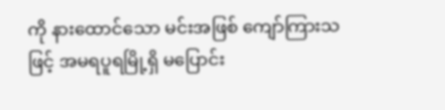ကို နားထောင်သော မင်းအဖြစ် ကျော်ကြားသဖြင့် အမရပူရမြို့ရှိ မပြောင်း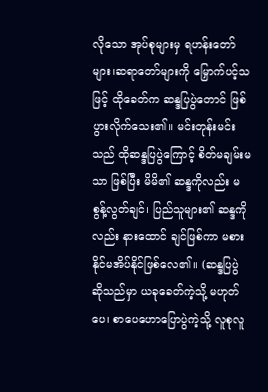လိုသော အုပ်စုများမှ ရဟန်းတော်များ၊ဆရာတော်များကို မြှောက်ပင့်သဖြင့် ထိုခေတ်က ဆန္ဒပြပွဲတောင် ဖြစ်ပွားလိုက်သေး၏။ မင်းတုန်းမင်းသည် ထိုဆန္ဒပြပွဲကြောင့် စိတ်မချမ်းမသာ ဖြစ်ပြီး မိမိ၏ ဆန္ဒကိုလည်း မစွန့်လွတ်ချင်၊ ပြည်သူများ၏ ဆန္ဒကိုလည်း နားထောင် ချင်ဖြစ်ကာ မစားနိုင်မအိပ်နိုင်ဖြစ်လေ၏။ (ဆန္ဒပြပွဲ ဆိုသည်မှာ ယခုခေတ်ကဲ့သို့ မဟုတ်ပေ၊ စာပေဟောပြောပွဲကဲ့သို့ လူစုလူ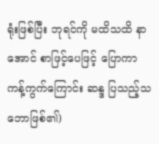ရုံးဖြစ်ပြီး ဘုရင်ကို မထိသထိ နာအောင် စာဖြင့်ပေဖြင့် ပြောကာ ကန့်ကွက်ကြောင်း ဆန္ဒ ပြသည့်သဘောဖြစ်၏)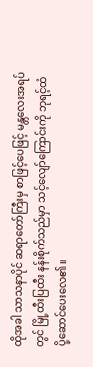ထိုအခါ သာသနာပိုင် ဆရာတော်ကြီးမှ စာဖြင့်ပေဖြင့် မန္တလေးအရပ်တွင် မြို့ထီးပြထီး နန်းစိုက်သည်မှာ သင့်လျော်ကြောင်းကို ဘုရင့်ထံ ပို့ဆောင်ပေးလေ၏။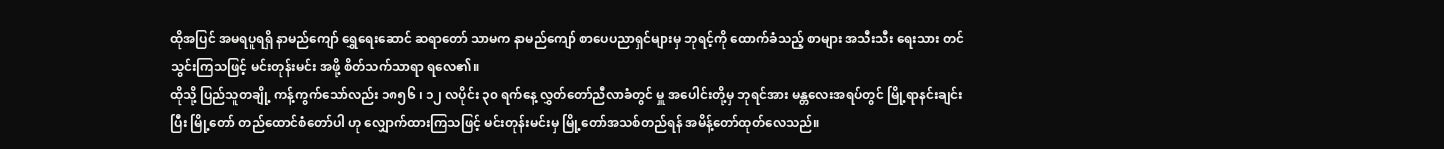ထိုအပြင် အမရပူရရှိ နာမည်ကျော် ရွှေရေးဆောင် ဆရာတော် သာမက နာမည်ကျော် စာပေပညာရှင်များမှ ဘုရင့်ကို ထောက်ခံသည့် စာများ အသီးသီး ရေးသား တင်သွင်းကြသဖြင့် မင်းတုန်းမင်း အဖို့ စိတ်သက်သာရာ ရလေ၏။
ထိုသို့ ပြည်သူတချို့ ကန့်ကွက်သော်လည်း ၁၈၅၆ ၊ ၁၂ လပိုင်း ၃၀ ရက်နေ့ လွှတ်တော်ညီလာခံတွင် မှူ အပေါင်းတို့မှ ဘုရင်အား မန္တလေးအရပ်တွင် မြို့ရာနင်းချင်းပြီး မြို့တော် တည်ထောင်စံတော်ပါ ဟု လျှောက်ထားကြသဖြင့် မင်းတုန်းမင်းမှ မြို့တော်အသစ်တည်ရန် အမိန့်တော်ထုတ်လေသည်။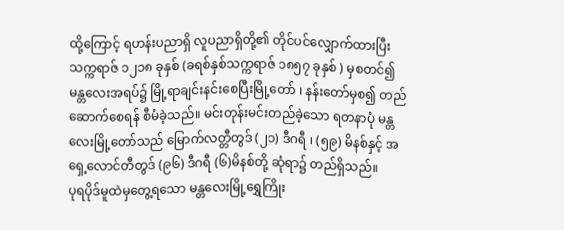ထို့ကြောင့် ရဟန်းပညာရှိ လူပညာရှိတို့၏ တိုင်ပင်လျှောက်ထားပြီး သက္ကရာဇ် ၁၂၁၈ ခုနှစ် (ခရစ်နှစ်သက္ကရာဇ် ၁၈၅၇ ခုနှစ် ) မှစတင်၍ မန္တလေးအရပ်၌ မြို့ရာချင်းနင်းစေပြီးမြို့တော် ၊ နန်းတော်မှစ၍ တည်ဆောက်စေရန် စီမံခဲ့သည်။ မင်းတုန်းမင်းတည်ခဲ့သော ရတနာပုံ မန္တလေးမြို့တော်သည် မြောက်လတ္တီတွဒ် (၂၁) ဒီဂရီ ၊ (၅၉) မိနစ်နှင့် အရှေ့လောင်တီတွဒ် (၉၆) ဒီဂရီ (၆)မိနစ်တို့ ဆုံရာ၌ တည်ရှိသည်။
ပုရပိုဒ်မူထဲမှတွေ့ရသော မန္တလေးမြို့ရွှေကြိုး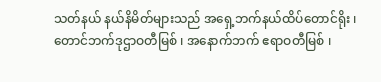သတ်နယ် နယ်နိမိတ်များသည် အရှေ့ဘက်နယ်ထိပ်တောင်ရိုး ၊ တောင်ဘက်ဒုဌာဝတီမြစ် ၊ အနောက်ဘက် ဧရာဝတီမြစ် ၊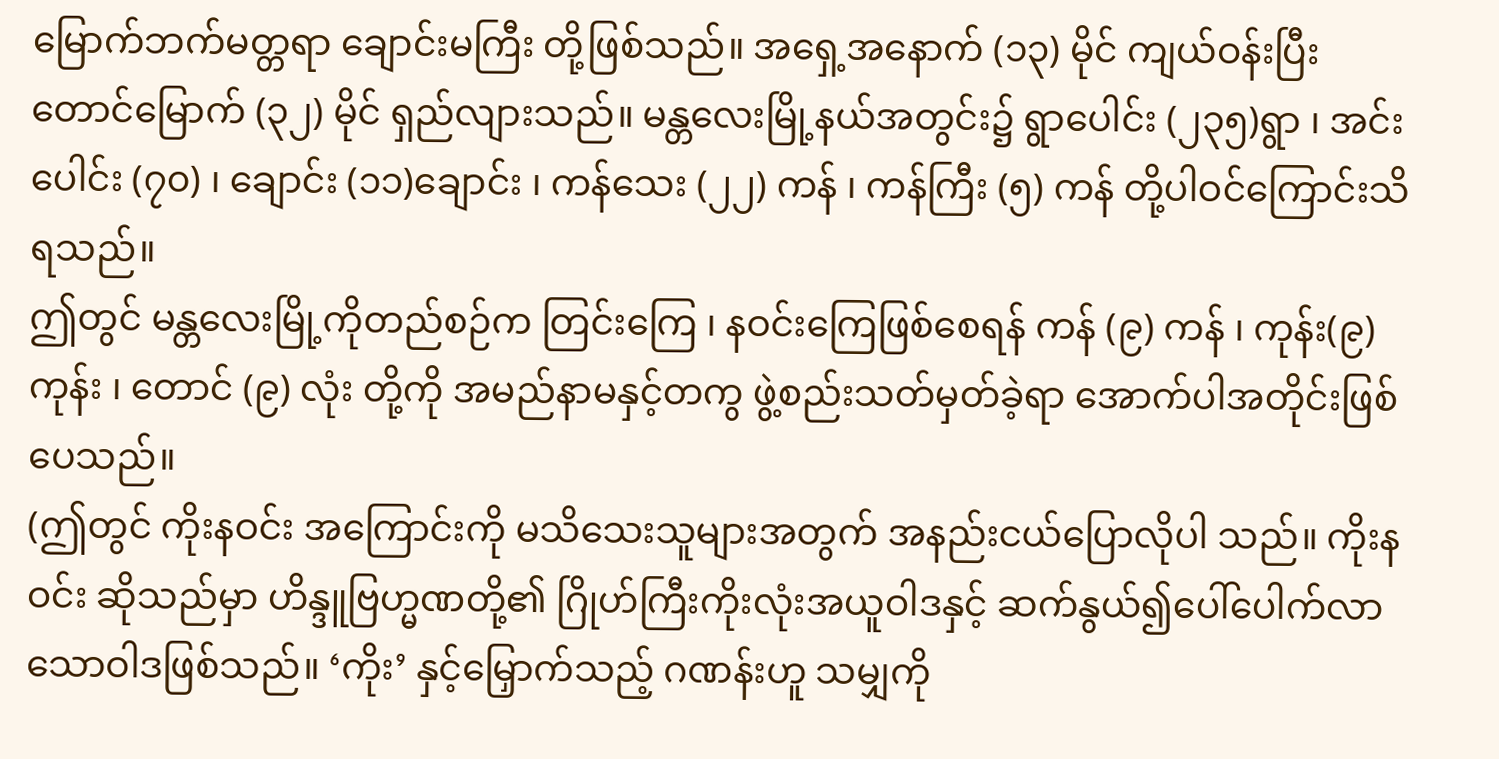မြောက်ဘက်မတ္တရာ ချောင်းမကြီး တို့ဖြစ်သည်။ အရှေ့အနောက် (၁၃) မိုင် ကျယ်ဝန်းပြီး တောင်မြောက် (၃၂) မိုင် ရှည်လျားသည်။ မန္တလေးမြို့နယ်အတွင်း၌ ရွာပေါင်း (၂၃၅)ရွာ ၊ အင်းပေါင်း (၇၀) ၊ ချောင်း (၁၁)ချောင်း ၊ ကန်သေး (၂၂) ကန် ၊ ကန်ကြီး (၅) ကန် တို့ပါဝင်ကြောင်းသိရသည်။
ဤတွင် မန္တလေးမြို့ကိုတည်စဉ်က တြင်းကြေ ၊ နဝင်းကြေဖြစ်စေရန် ကန် (၉) ကန် ၊ ကုန်း(၉) ကုန်း ၊ တောင် (၉) လုံး တို့ကို အမည်နာမနှင့်တကွ ဖွဲ့စည်းသတ်မှတ်ခဲ့ရာ အောက်ပါအတိုင်းဖြစ်ပေသည်။
(ဤတွင် ကိုးနဝင်း အကြောင်းကို မသိသေးသူများအတွက် အနည်းငယ်ပြောလိုပါ သည်။ ကိုးနဝင်း ဆိုသည်မှာ ဟိန္ဒူဗြဟ္မဏတို့၏ ဂြိုဟ်ကြီးကိုးလုံးအယူဝါဒနှင့် ဆက်နွယ်၍ပေါ်ပေါက်လာသောဝါဒဖြစ်သည်။ ‘ကိုး’ နှင့်မြှောက်သည့် ဂဏန်းဟူ သမျှကို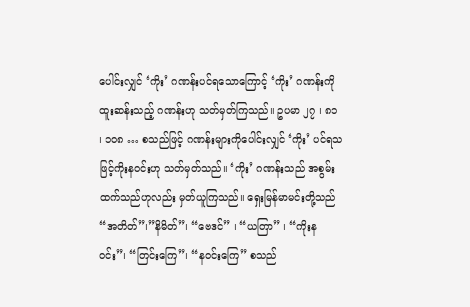ပေါင်းလျှင် ‘ကိုး’ ဂဏန်းပင်ရသောကြောင့် ‘ကိုး’ ဂဏန်းကို ထူးဆန်းသည့် ဂဏန်းဟု သတ်မှတ်ကြသည်။ ဥပမာ ၂၇ ၊ ၈၁ ၊ ၁၀၈ … စသည်ဖြင့် ဂဏန်းများကိုပေါင်းလျှင် ‘ကိုး’ ပင်ရသဖြင့်ကိုးနဝင်းဟု သတ်မှတ်သည်။ ‘ကိုး’ ဂဏန်းသည် အစွမ်းထက်သည်ဟုလည်း မှတ်ယူကြသည်။ ရှေးမြန်မာမင်းတို့သည် “အတိတ်”၊”နိမိတ်”၊ “ဗေဒင်” ၊ “ယတြာ” ၊ “ကိုးနဝင်း”၊ “တြင်းကြေ”၊ “နဝင်းကြေ” စသည်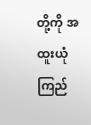တို့ကို အထူးယုံကြည်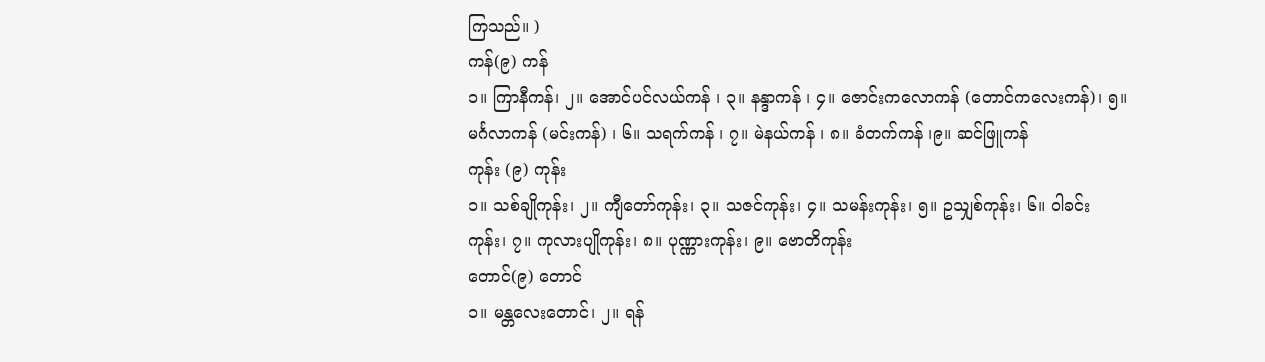ကြသည်။ )
ကန်(၉) ကန်
၁။ ကြာနီကန်၊ ၂။ အောင်ပင်လယ်ကန် ၊ ၃။ နန္ဒာကန် ၊ ၄။ ဇောင်းကလောကန် (တောင်ကလေးကန်)၊ ၅။ မင်္ဂလာကန် (မင်းကန်) ၊ ၆။ သရက်ကန် ၊ ၇။ မဲနယ်ကန် ၊ ၈။ ခံတက်ကန် ၊၉။ ဆင်ဖြူကန်
ကုန်း (၉) ကုန်း
၁။ သစ်ချိုကုန်း၊ ၂။ ကျီတော်ကုန်း၊ ၃။ သဇင်ကုန်း၊ ၄။ သမန်းကုန်း၊ ၅။ ဥသျှစ်ကုန်း၊ ၆။ ဝါခင်းကုန်း၊ ၇။ ကုလားပျိုကုန်း၊ ၈။ ပုဏ္ဏားကုန်း၊ ၉။ ဗောတိကုန်း
တောင်(၉) တောင်
၁။ မန္တလေးတောင်၊ ၂။ ရန်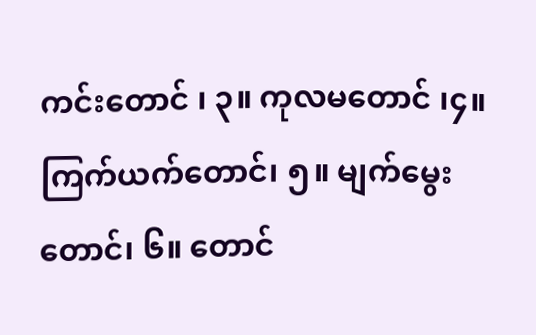ကင်းတောင် ၊ ၃။ ကုလမတောင် ၊၄။ ကြက်ယက်တောင်၊ ၅။ မျက်မွေးတောင်၊ ၆။ တောင်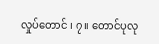လှုပ်တောင် ၊ ၇။ တောင်ပုလု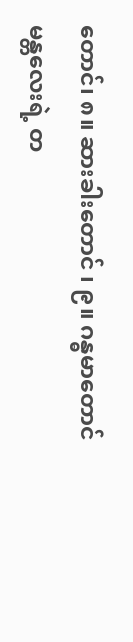တောင်၊ ၈။ ဆားခါးတောင် ၊ ၉။ ဂန္ဓမာတောင်
မန္တလေးရဲ့ တ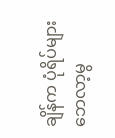ချိန်က ပုံရိပ်များ
ဘေလာ့မွ